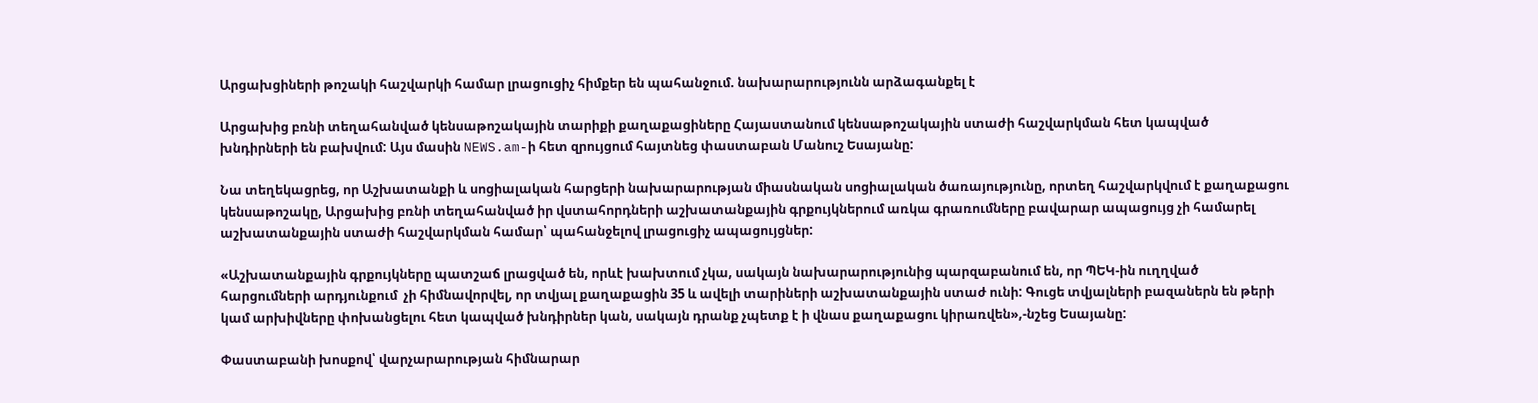Արցախցիների թոշակի հաշվարկի համար լրացուցիչ հիմքեր են պահանջում. նախարարությունն արձագանքել է

Արցախից բռնի տեղահանված կենսաթոշակային տարիքի քաղաքացիները Հայաստանում կենսաթոշակային ստաժի հաշվարկման հետ կապված խնդիրների են բախվում: Այս մասին NEWS.am-ի հետ զրույցում հայտնեց փաստաբան Մանուշ Եսայանը:

Նա տեղեկացրեց, որ Աշխատանքի և սոցիալական հարցերի նախարարության միասնական սոցիալական ծառայությունը, որտեղ հաշվարկվում է քաղաքացու կենսաթոշակը, Արցախից բռնի տեղահանված իր վստահորդների աշխատանքային գրքույկներում առկա գրառումները բավարար ապացույց չի համարել աշխատանքային ստաժի հաշվարկման համար՝ պահանջելով լրացուցիչ ապացույցներ:

«Աշխատանքային գրքույկները պատշաճ լրացված են, որևէ խախտում չկա, սակայն նախարարությունից պարզաբանում են, որ ՊԵԿ-ին ուղղված հարցումների արդյունքում  չի հիմնավորվել, որ տվյալ քաղաքացին 35 և ավելի տարիների աշխատանքային ստաժ ունի: Գուցե տվյալների բազաներն են թերի կամ արխիվները փոխանցելու հետ կապված խնդիրներ կան, սակայն դրանք չպետք է ի վնաս քաղաքացու կիրառվեն»,-նշեց Եսայանը:

Փաստաբանի խոսքով՝ վարչարարության հիմնարար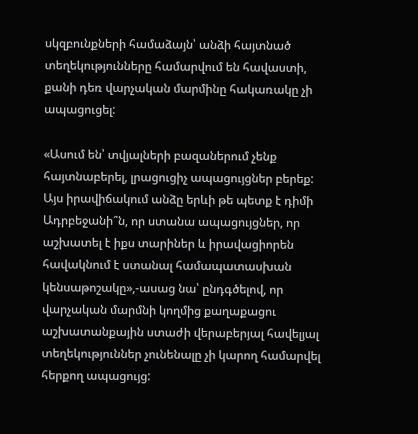սկզբունքների համաձայն՝ անձի հայտնած տեղեկությունները համարվում են հավաստի, քանի դեռ վարչական մարմինը հակառակը չի ապացուցել:

«Ասում են՝ տվյալների բազաներում չենք հայտնաբերել, լրացուցիչ ապացույցներ բերեք: Այս իրավիճակում անձը երևի թե պետք է դիմի Ադրբեջանի՞ն, որ ստանա ապացույցներ, որ աշխատել է իքս տարիներ և իրավացիորեն հավակնում է ստանալ համապատասխան կենսաթոշակը»,-ասաց նա՝ ընդգծելով, որ վարչական մարմնի կողմից քաղաքացու աշխատանքային ստաժի վերաբերյալ հավելյալ տեղեկություններ չունենալը չի կարող համարվել հերքող ապացույց: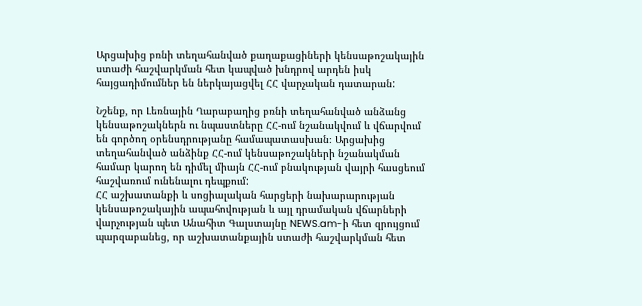Արցախից բռնի տեղահանված քաղաքացիների կենսաթոշակային ստաժի հաշվարկման հետ կապված խնդրով արդեն իսկ հայցադիմումներ են ներկայացվել ՀՀ վարչական դատարան:

Նշենք, որ Լեռնային Ղարաբաղից բռնի տեղահանված անձանց կենսաթոշակներն ու նպաստները ՀՀ-ում նշանակվում և վճարվում են գործող օրենսդրությանը համապատասխան։ Արցախից տեղահանված անձինք ՀՀ-ում կենսաթոշակների նշանակման համար կարող են դիմել միայն ՀՀ-ում բնակության վայրի հասցեում հաշվառում ունենալու դեպքում:
ՀՀ աշխատանքի և սոցիալական հարցերի նախարարության կենսաթոշակային ապահովության և այլ դրամական վճարների վարչության պետ Անահիտ Գալստայնը NEWS.am-ի հետ զրույցում պարզաբանեց, որ աշխատանքային ստաժի հաշվարկման հետ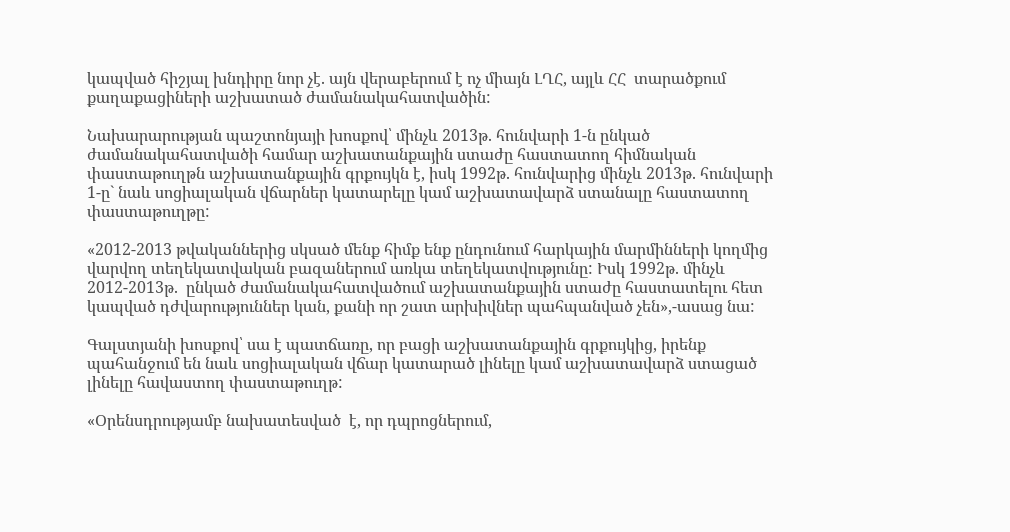կապված հիշյալ խնդիրը նոր չէ. այն վերաբերում է ոչ միայն ԼՂՀ, այլև ՀՀ  տարածքում քաղաքացիների աշխատած ժամանակահատվածին:

Նախարարության պաշտոնյայի խոսքով՝ մինչև 2013թ. հունվարի 1-ն ընկած ժամանակահատվածի համար աշխատանքային ստաժը հաստատող հիմնական փաստաթուղթն աշխատանքային գրքույկն է, իսկ 1992թ. հունվարից մինչև 2013թ. հունվարի 1-ը` նաև սոցիալական վճարներ կատարելը կամ աշխատավարձ ստանալը հաստատող փաստաթուղթը:

«2012-2013 թվականներից սկսած մենք հիմք ենք ընդունում հարկային մարմինների կողմից վարվող տեղեկատվական բազաներում առկա տեղեկատվությունը: Իսկ 1992թ. մինչև 2012-2013թ.  ընկած ժամանակահատվածում աշխատանքային ստաժը հաստատելու հետ կապված դժվարություններ կան, քանի որ շատ արխիվներ պահպանված չեն»,-ասաց նա:

Գալստյանի խոսքով՝ սա է պատճառը, որ բացի աշխատանքային գրքույկից, իրենք պահանջում են նաև սոցիալական վճար կատարած լինելը կամ աշխատավարձ ստացած լինելը հավաստող փաստաթուղթ:

«Օրենսդրությամբ նախատեսված  է, որ դպրոցներում,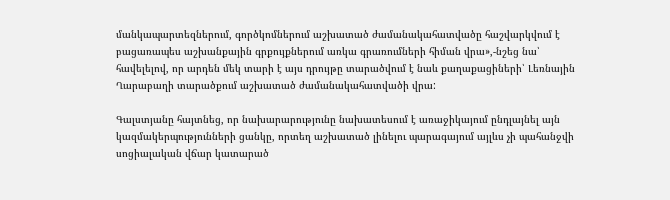մանկապարտեզներում, գործկոմներում աշխատած ժամանակահատվածը հաշվարկվում է բացառապես աշխանքային գրքույքներում առկա գրառումների հիման վրա»,-նշեց նա՝ հավելելով, որ արդեն մեկ տարի է այս դրույթը տարածվում է նաև քաղաքացիների՝ Լեռնային Ղարաբաղի տարածքում աշխատած ժամանակահատվածի վրա:

Գալստյանը հայտնեց, որ նախարարությունը նախատեսում է առաջիկայում ընդլայնել այն կազմակերպությունների ցանկը, որտեղ աշխատած լինելու պարագայում այլևս չի պահանջվի սոցիալական վճար կատարած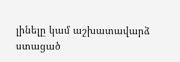լինելը կամ աշխատավարձ ստացած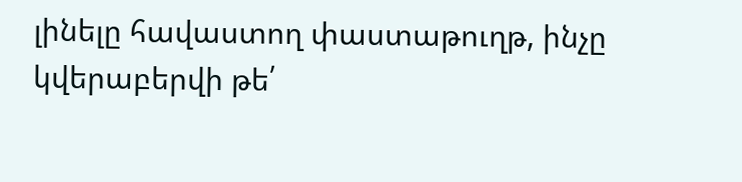լինելը հավաստող փաստաթուղթ, ինչը  կվերաբերվի թե՛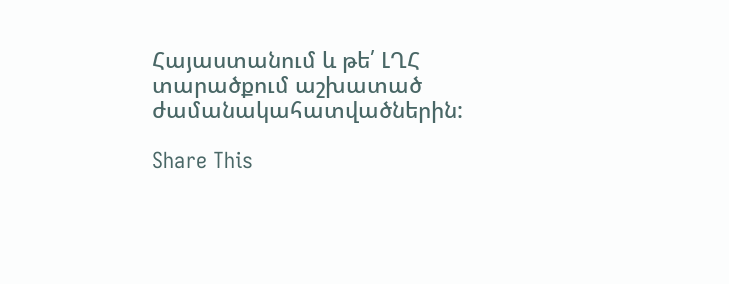Հայաստանում և թե՛ ԼՂՀ տարածքում աշխատած ժամանակահատվածներին:

Share This